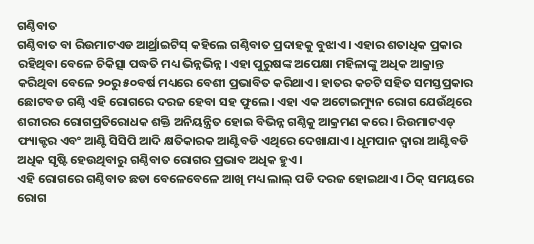ଗଣ୍ଠିବାତ
ଗଣ୍ଠିବାତ ବା ରିଉମାଟଏଡ ଆର୍ଥ୍ରାଇଟିସ୍ କହିଲେ ଗଣ୍ଠିବାତ ପ୍ରଦାହକୁ ବୁଝାଏ। ଏହାର ଶତାଧିକ ପ୍ରକାର ରହିଥିବା ବେଳେ ଚିକିତ୍ସା ପଦ୍ଧତି ମଧ୍ୟ ଭିନ୍ନଭିନ୍ନ। ଏହା ପୁରୁଷଙ୍କ ଅପେକ୍ଷା ମହିଳାଙ୍କୁ ଅଧିକ ଆକ୍ରାନ୍ତ କରିଥିବା ବେଳେ ୨୦ରୁ ୫୦ବର୍ଷ ମଧ୍ୟରେ ବେଶୀ ପ୍ରଭାବିତ କରିଥାଏ। ହାତର କଚଟି ସହିତ ସମସ୍ତପ୍ରକାର ଛୋଟବଡ ଗଣ୍ଠି ଏହି ରୋଗରେ ଦରଜ ହେବା ସହ ଫୁଲେ। ଏହା ଏକ ଅଟୋଇମ୍ୟୁନ ରୋଗ ଯେଉଁଥିରେ ଶରୀରର ରୋଗପ୍ରତିରୋଧକ ଶକ୍ତି ଅନିୟନ୍ତ୍ରିତ ହୋଇ ବିଭିନ୍ନ ଗଣ୍ଠିକୁ ଆକ୍ରମଣ କରେ। ରିଉମାଟଏଡ୍ ଫ୍ୟାକ୍ଟର ଏବଂ ଆଣ୍ଟି ସିସିପି ଆଦି କ୍ଷତିକାରକ ଆଣ୍ଟିବଡି ଏଥିରେ ଦେଖାଯାଏ। ଧୂମପାନ ଦ୍ବାରା ଆଣ୍ଟିବଡି ଅଧିକ ସୃଷ୍ଟି ହେଉଥିବାରୁ ଗଣ୍ଠିବାତ ରୋଗର ପ୍ରଭାବ ଅଧିକ ହୁଏ।
ଏହି ରୋଗରେ ଗଣ୍ଠିବାତ ଛଡା ବେଳେବେଳେ ଆଖି ମଧ୍ୟ ଲାଲ୍ ପଡି ଦରଜ ହୋଇଥାଏ। ଠିକ୍ ସମୟରେ ରୋଗ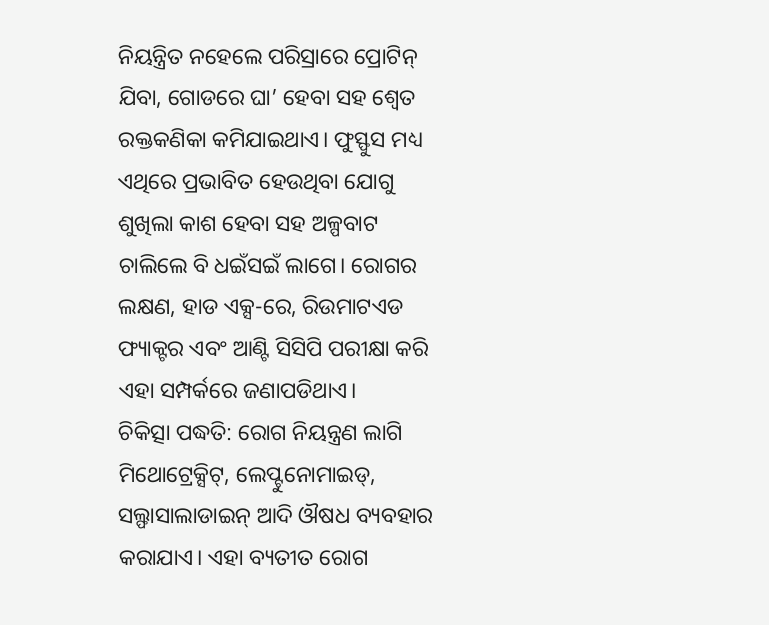ନିୟନ୍ତ୍ରିତ ନହେଲେ ପରିସ୍ରାରେ ପ୍ରୋଟିନ୍ ଯିବା, ଗୋଡରେ ଘା’ ହେବା ସହ ଶ୍ବେତ ରକ୍ତକଣିକା କମିଯାଇଥାଏ। ଫୁସ୍ଫୁସ ମଧ୍ୟ ଏଥିରେ ପ୍ରଭାବିତ ହେଉଥିବା ଯୋଗୁ ଶୁଖିଲା କାଶ ହେବା ସହ ଅଳ୍ପବାଟ ଚାଲିଲେ ବି ଧଇଁସଇଁ ଲାଗେ। ରୋଗର ଲକ୍ଷଣ, ହାଡ ଏକ୍ସ-ରେ, ରିଉମାଟଏଡ ଫ୍ୟାକ୍ଟର ଏବଂ ଆଣ୍ଟି ସିସିପି ପରୀକ୍ଷା କରି ଏହା ସମ୍ପର୍କରେ ଜଣାପଡିଥାଏ।
ଚିକିତ୍ସା ପଦ୍ଧତି: ରୋଗ ନିୟନ୍ତ୍ରଣ ଲାଗି ମିଥୋଟ୍ରେକ୍ସିଟ୍, ଲେପ୍ଟୁନୋମାଇଡ୍, ସଲ୍ଫାସାଲାଡାଇନ୍ ଆଦି ଔଷଧ ବ୍ୟବହାର କରାଯାଏ। ଏହା ବ୍ୟତୀତ ରୋଗ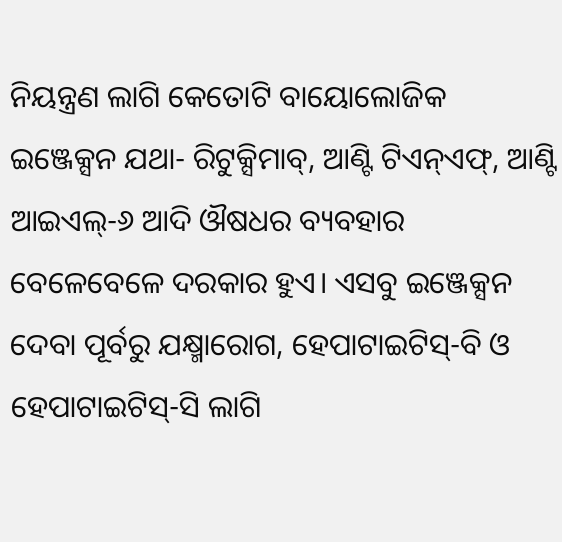ନିୟନ୍ତ୍ରଣ ଲାଗି କେତୋଟି ବାୟୋଲୋଜିକ ଇଞ୍ଜେକ୍ସନ ଯଥା- ରିଟୁକ୍ସିମାବ୍, ଆଣ୍ଟି ଟିଏନ୍ଏଫ୍, ଆଣ୍ଟି ଆଇଏଲ୍-୬ ଆଦି ଔଷଧର ବ୍ୟବହାର ବେଳେବେଳେ ଦରକାର ହୁଏ। ଏସବୁ ଇଞ୍ଜେକ୍ସନ ଦେବା ପୂର୍ବରୁ ଯକ୍ଷ୍ମାରୋଗ, ହେପାଟାଇଟିସ୍-ବି ଓ ହେପାଟାଇଟିସ୍-ସି ଲାଗି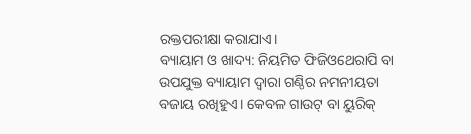ରକ୍ତପରୀକ୍ଷା କରାଯାଏ।
ବ୍ୟାୟାମ ଓ ଖାଦ୍ୟ: ନିୟମିତ ଫିଜିଓଥେରାପି ବା ଉପଯୁକ୍ତ ବ୍ୟାୟାମ ଦ୍ବାରା ଗଣ୍ଠିର ନମନୀୟତା ବଜାୟ ରଖିହୁଏ। କେବଳ ଗାଉଟ୍ ବା ୟୁରିକ୍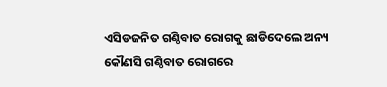ଏସିଡଜନିତ ଗଣ୍ଠିବାତ ରୋଗକୁ ଛାଡିଦେଲେ ଅନ୍ୟ କୌଣସି ଗଣ୍ଠିବାତ ରୋଗରେ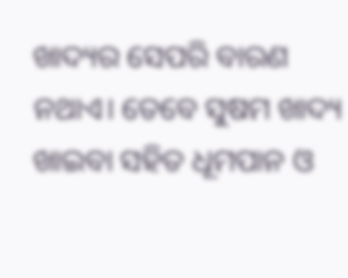ଖାଦ୍ୟର ସେପରି ବାରଣ ନଥାଏ। ତେବେ ସୁଷମ ଖାଦ୍ୟ ଖାଇବା ସହିତ ଧୂମପାନ ଓ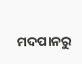ମଦପାନରୁ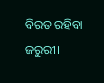ବିରତ ରହିବା ଜରୁରୀ।